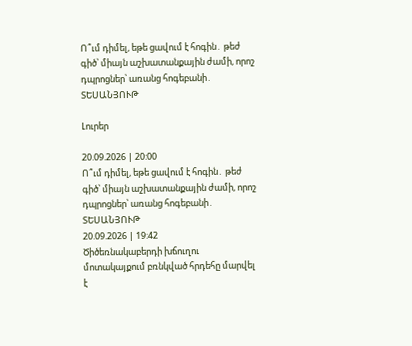Ո՞ւմ դիմել, եթե ցավում է հոգին․ թեժ գիծ՝ միայն աշխատանքային ժամի, որոշ դպրոցներ՝ առանց հոգեբանի․ ՏԵՍԱՆՅՈՒԹ

Լուրեր

20.09.2026 | 20:00
Ո՞ւմ դիմել, եթե ցավում է հոգին․ թեժ գիծ՝ միայն աշխատանքային ժամի, որոշ դպրոցներ՝ առանց հոգեբանի․ ՏԵՍԱՆՅՈՒԹ
20.09.2026 | 19:42
Ծիծեռնակաբերդի խճուղու մոտակայքում բռնկված հրդեհը մարվել է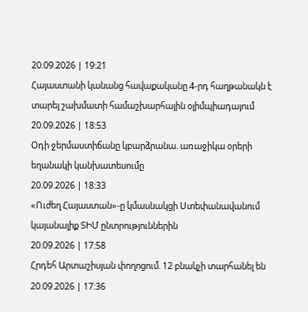20.09.2026 | 19:21
Հայաստանի կանանց հավաքականը 4-րդ հաղթանակն է տարել շախմատի համաշխարհային օլիմպիադայում
20.09.2026 | 18:53
Օդի ջերմաստիճանը կբարձրանա. առաջիկա օրերի եղանակի կանխատեսումը
20.09.2026 | 18:33
«Ուժեղ Հայաստան»-ը կմասնակցի Ստեփանավանում կայանալիք ՏԻՄ ընտրություններին
20.09.2026 | 17:58
Հրդեհ Արտաշիսյան փողոցում. 12 բնակչի տարհանել են
20.09.2026 | 17:36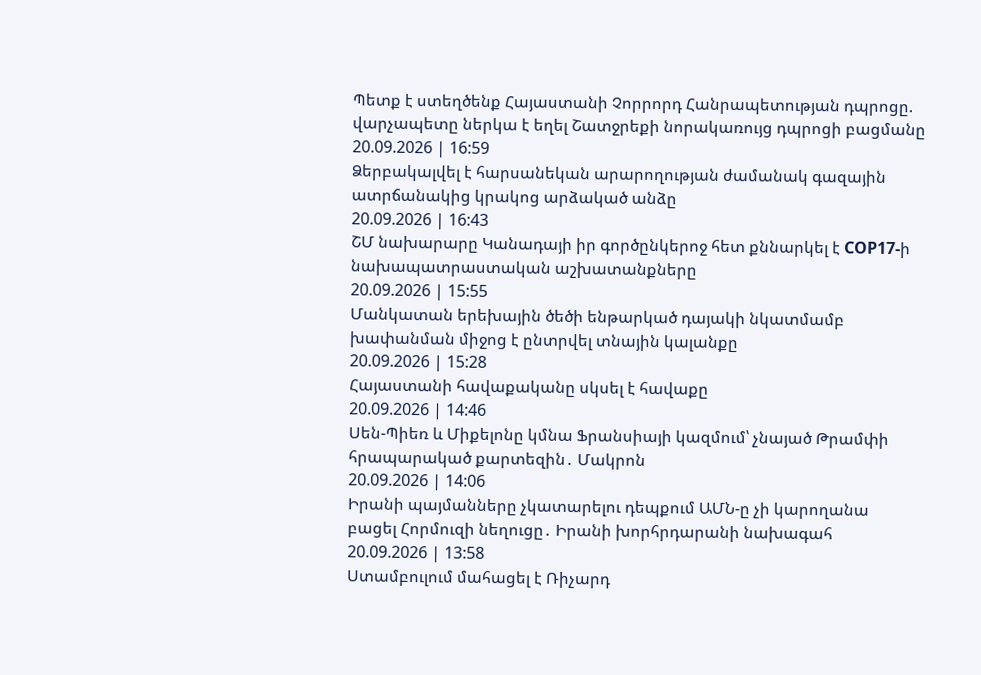Պետք է ստեղծենք Հայաստանի Չորրորդ Հանրապետության դպրոցը. վարչապետը ներկա է եղել Շատջրեքի նորակառույց դպրոցի բացմանը
20.09.2026 | 16:59
Ձերբակալվել է հարսանեկան արարողության ժամանակ գազային ատրճանակից կրակոց արձակած անձը
20.09.2026 | 16:43
ՇՄ նախարարը Կանադայի իր գործընկերոջ հետ քննարկել է COP17-ի նախապատրաստական աշխատանքները
20.09.2026 | 15:55
Մանկատան երեխային ծեծի ենթարկած դայակի նկատմամբ խափանման միջոց է ընտրվել տնային կալանքը
20.09.2026 | 15:28
Հայաստանի հավաքականը սկսել է հավաքը
20.09.2026 | 14:46
Սեն-Պիեռ և Միքելոնը կմնա Ֆրանսիայի կազմում՝ չնայած Թրամփի հրապարակած քարտեզին․ Մակրոն
20.09.2026 | 14:06
Իրանի պայմանները չկատարելու դեպքում ԱՄՆ-ը չի կարողանա բացել Հորմուզի նեղուցը․ Իրանի խորհրդարանի նախագահ
20.09.2026 | 13:58
Ստամբուլում մահացել է Ռիչարդ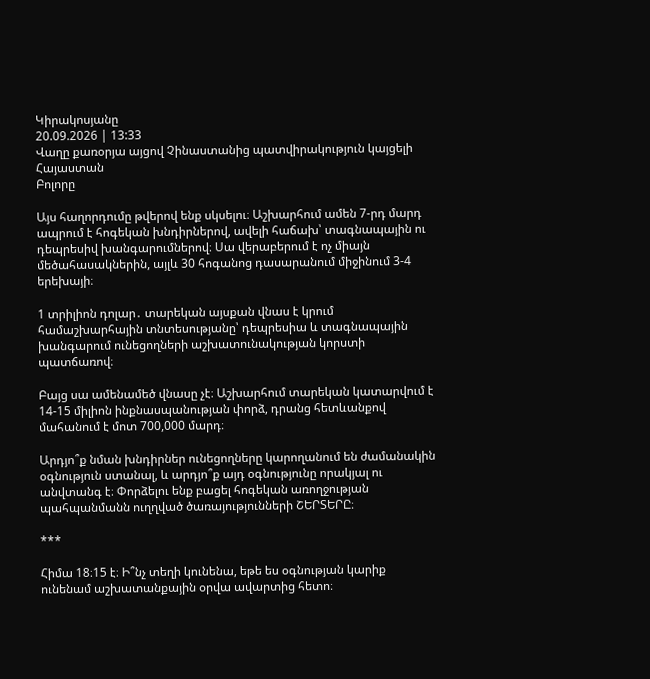Կիրակոսյանը
20.09.2026 | 13:33
Վաղը քառօրյա այցով Չինաստանից պատվիրակություն կայցելի Հայաստան
Բոլորը

Այս հաղորդումը թվերով ենք սկսելու։ Աշխարհում ամեն 7-րդ մարդ ապրում է հոգեկան խնդիրներով, ավելի հաճախ՝ տագնապային ու դեպրեսիվ խանգարումներով։ Սա վերաբերում է ոչ միայն մեծահասակներին, այլև 30 հոգանոց դասարանում միջինում 3-4 երեխայի։

1 տրիլիոն դոլար․ տարեկան այսքան վնաս է կրում համաշխարհային տնտեսությանը՝ դեպրեսիա և տագնապային խանգարում ունեցողների աշխատունակության կորստի պատճառով։

Բայց սա ամենամեծ վնասը չէ։ Աշխարհում տարեկան կատարվում է 14-15 միլիոն ինքնասպանության փորձ, դրանց հետևանքով մահանում է մոտ 700,000 մարդ։

Արդյո՞ք նման խնդիրներ ունեցողները կարողանում են ժամանակին օգնություն ստանալ, և արդյո՞ք այդ օգնությունը որակյալ ու անվտանգ է։ Փորձելու ենք բացել հոգեկան առողջության պահպանմանն ուղղված ծառայությունների ՇԵՐՏԵՐԸ։

***

Հիմա 18։15 է։ Ի՞նչ տեղի կունենա, եթե ես օգնության կարիք ունենամ աշխատանքային օրվա ավարտից հետո։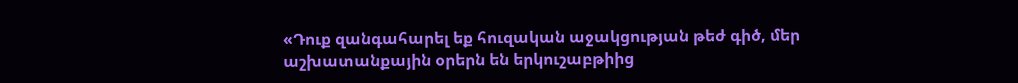«Դուք զանգահարել եք հուզական աջակցության թեժ գիծ, մեր աշխատանքային օրերն են երկուշաբթիից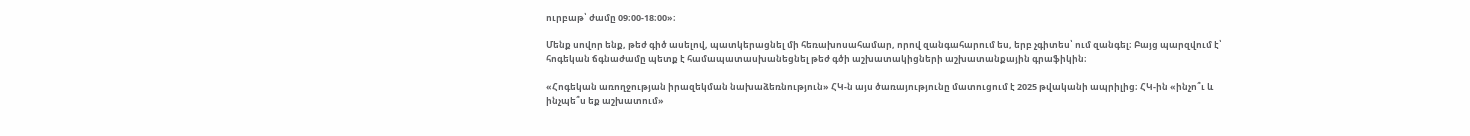ուրբաթ՝ ժամը 09։00-18։00»։

Մենք սովոր ենք, թեժ գիծ ասելով, պատկերացնել մի հեռախոսահամար, որով զանգահարում ես, երբ չգիտես՝ ում զանգել։ Բայց պարզվում է՝ հոգեկան ճգնաժամը պետք է համապատասխանեցնել թեժ գծի աշխատակիցների աշխատանքային գրաֆիկին։

«Հոգեկան առողջության իրազեկման նախաձեռնություն» ՀԿ-ն այս ծառայությունը մատուցում է 2025 թվականի ապրիլից։ ՀԿ-ին «ինչո՞ւ և ինչպե՞ս եք աշխատում»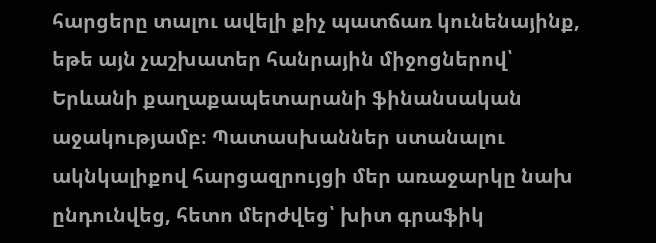հարցերը տալու ավելի քիչ պատճառ կունենայինք, եթե այն չաշխատեր հանրային միջոցներով՝ Երևանի քաղաքապետարանի ֆինանսական աջակությամբ։ Պատասխաններ ստանալու ակնկալիքով հարցազրույցի մեր առաջարկը նախ ընդունվեց, հետո մերժվեց՝ խիտ գրաֆիկ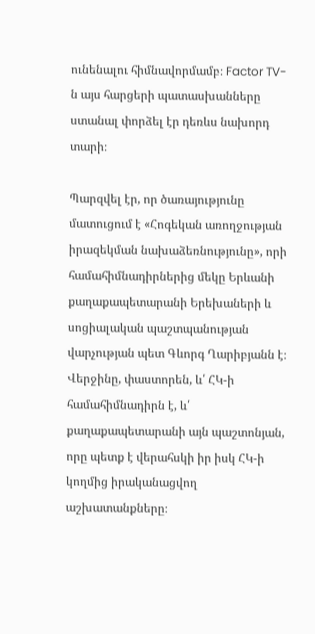ունենալու հիմնավորմամբ։ Factor TV-ն այս հարցերի պատասխանները ստանալ փորձել էր դեռևս նախորդ տարի։

Պարզվել էր, որ ծառայությունը մատուցում է «Հոգեկան առողջության իրազեկման նախաձեռնությունը», որի համահիմնադիրներից մեկը Երևանի քաղաքապետարանի Երեխաների և սոցիալական պաշտպանության վարչության պետ Գևորգ Ղարիբյանն է։ Վերջինը, փաստորեն, և՛ ՀԿ-ի համահիմնադիրն է, և՛ քաղաքապետարանի այն պաշտոնյան, որը պետք է վերահսկի իր իսկ ՀԿ-ի կողմից իրականացվող աշխատանքները։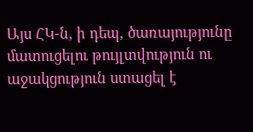Այս ՀԿ-ն, ի դեպ, ծառայությունը մատուցելու թույլտվություն ու աջակցություն ստացել է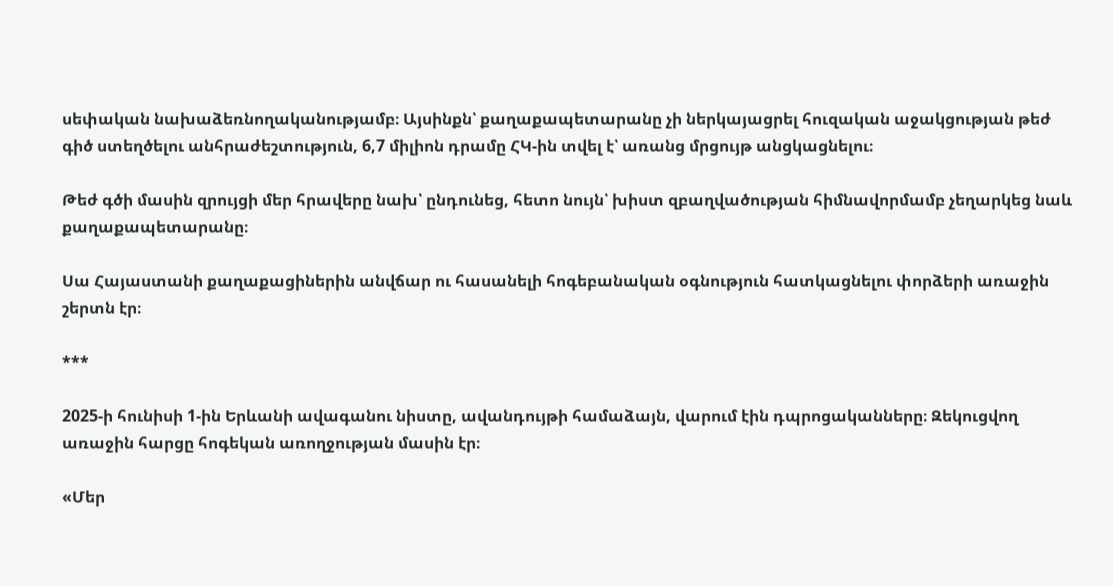սեփական նախաձեռնողականությամբ։ Այսինքն՝ քաղաքապետարանը չի ներկայացրել հուզական աջակցության թեժ գիծ ստեղծելու անհրաժեշտություն, 6,7 միլիոն դրամը ՀԿ-ին տվել է՝ առանց մրցույթ անցկացնելու։

Թեժ գծի մասին զրույցի մեր հրավերը նախ՝ ընդունեց, հետո նույն՝ խիստ զբաղվածության հիմնավորմամբ չեղարկեց նաև քաղաքապետարանը։

Սա Հայաստանի քաղաքացիներին անվճար ու հասանելի հոգեբանական օգնություն հատկացնելու փորձերի առաջին շերտն էր։

***

2025-ի հունիսի 1-ին Երևանի ավագանու նիստը, ավանդույթի համաձայն, վարում էին դպրոցականները։ Զեկուցվող առաջին հարցը հոգեկան առողջության մասին էր։

«Մեր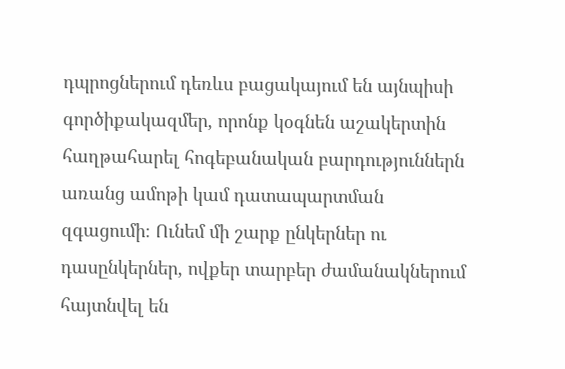դպրոցներում դեռևս բացակայում են այնպիսի գործիքակազմեր, որոնք կօգնեն աշակերտին հաղթահարել հոգեբանական բարդություններն առանց ամոթի կամ դատապարտման զգացումի։ Ունեմ մի շարք ընկերներ ու դասընկերներ, ովքեր տարբեր ժամանակներում հայտնվել են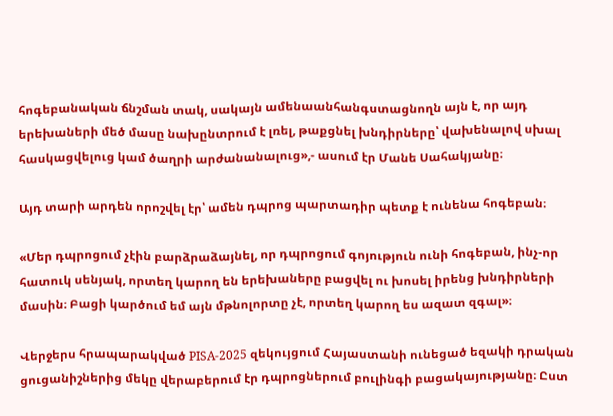հոգեբանական ճնշման տակ, սակայն ամենաանհանգստացնողն այն է, որ այդ երեխաների մեծ մասը նախընտրում է լռել, թաքցնել խնդիրները՝ վախենալով սխալ հասկացվելուց կամ ծաղրի արժանանալուց»,- ասում էր Մանե Սահակյանը։

Այդ տարի արդեն որոշվել էր՝ ամեն դպրոց պարտադիր պետք է ունենա հոգեբան։

«Մեր դպրոցում չէին բարձրաձայնել, որ դպրոցում գոյություն ունի հոգեբան, ինչ-որ հատուկ սենյակ, որտեղ կարող են երեխաները բացվել ու խոսել իրենց խնդիրների մասին։ Բացի կարծում եմ այն մթնոլորտը չէ, որտեղ կարող ես ազատ զգալ»։

Վերջերս հրապարակված PISA-2025 զեկույցում Հայաստանի ունեցած եզակի դրական ցուցանիշներից մեկը վերաբերում էր դպրոցներում բուլինգի բացակայությանը։ Ըստ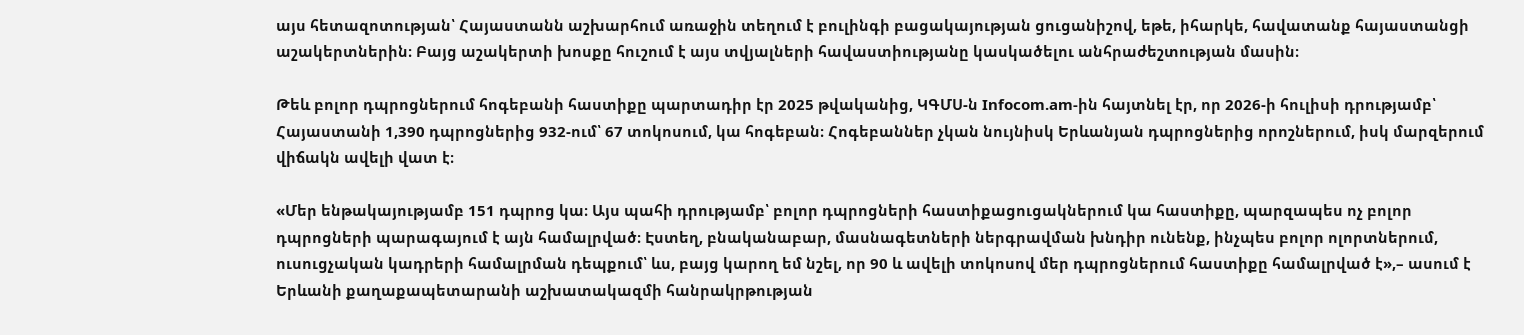այս հետազոտության՝ Հայաստանն աշխարհում առաջին տեղում է բուլինգի բացակայության ցուցանիշով, եթե, իհարկե, հավատանք հայաստանցի աշակերտներին։ Բայց աշակերտի խոսքը հուշում է այս տվյալների հավաստիությանը կասկածելու անհրաժեշտության մասին։

Թեև բոլոր դպրոցներում հոգեբանի հաստիքը պարտադիր էր 2025 թվականից, ԿԳՄՍ-ն Infocom.am-ին հայտնել էր, որ 2026-ի հուլիսի դրությամբ՝ Հայաստանի 1,390 դպրոցներից 932-ում՝ 67 տոկոսում, կա հոգեբան։ Հոգեբաններ չկան նույնիսկ Երևանյան դպրոցներից որոշներում, իսկ մարզերում վիճակն ավելի վատ է։

«Մեր ենթակայությամբ 151 դպրոց կա։ Այս պահի դրությամբ՝ բոլոր դպրոցների հաստիքացուցակներում կա հաստիքը, պարզապես ոչ բոլոր դպրոցների պարագայում է այն համալրված։ Էստեղ, բնականաբար, մասնագետների ներգրավման խնդիր ունենք, ինչպես բոլոր ոլորտներում, ուսուցչական կադրերի համալրման դեպքում՝ ևս, բայց կարող եմ նշել, որ 90 և ավելի տոկոսով մեր դպրոցներում հաստիքը համալրված է»,– ասում է Երևանի քաղաքապետարանի աշխատակազմի հանրակրթության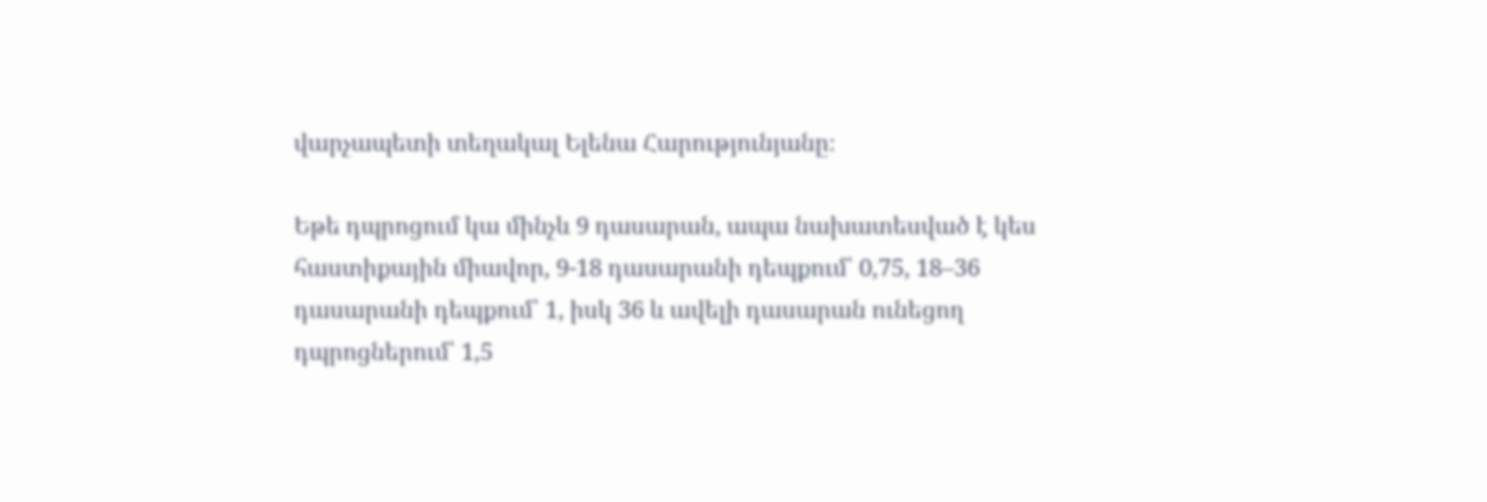վարչապետի տեղակալ Ելենա Հարությունյանը։

Եթե դպրոցում կա մինչև 9 դասարան, ապա նախատեսված է կես հաստիքային միավոր, 9-18 դասարանի դեպքում՝ 0,75, 18–36 դասարանի դեպքում՝ 1, իսկ 36 և ավելի դասարան ունեցող դպրոցներում՝ 1,5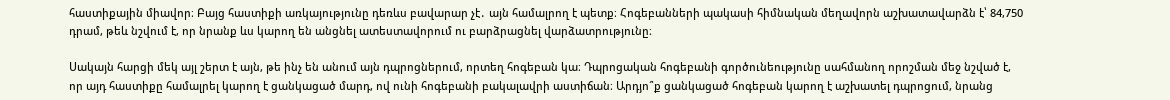հաստիքային միավոր։ Բայց հաստիքի առկայությունը դեռևս բավարար չէ․ այն համալրող է պետք։ Հոգեբանների պակասի հիմնական մեղավորն աշխատավարձն է՝ 84,750 դրամ, թեև նշվում է, որ նրանք ևս կարող են անցնել ատեստավորում ու բարձրացնել վարձատրությունը։

Սակայն հարցի մեկ այլ շերտ է այն, թե ինչ են անում այն դպրոցներում, որտեղ հոգեբան կա։ Դպրոցական հոգեբանի գործունեությունը սահմանող որոշման մեջ նշված է, որ այդ հաստիքը համալրել կարող է ցանկացած մարդ, ով ունի հոգեբանի բակալավրի աստիճան։ Արդյո՞ք ցանկացած հոգեբան կարող է աշխատել դպրոցում, նրանց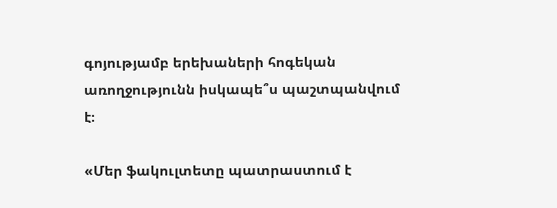գոյությամբ երեխաների հոգեկան առողջությունն իսկապե՞ս պաշտպանվում է։

«Մեր ֆակուլտետը պատրաստում է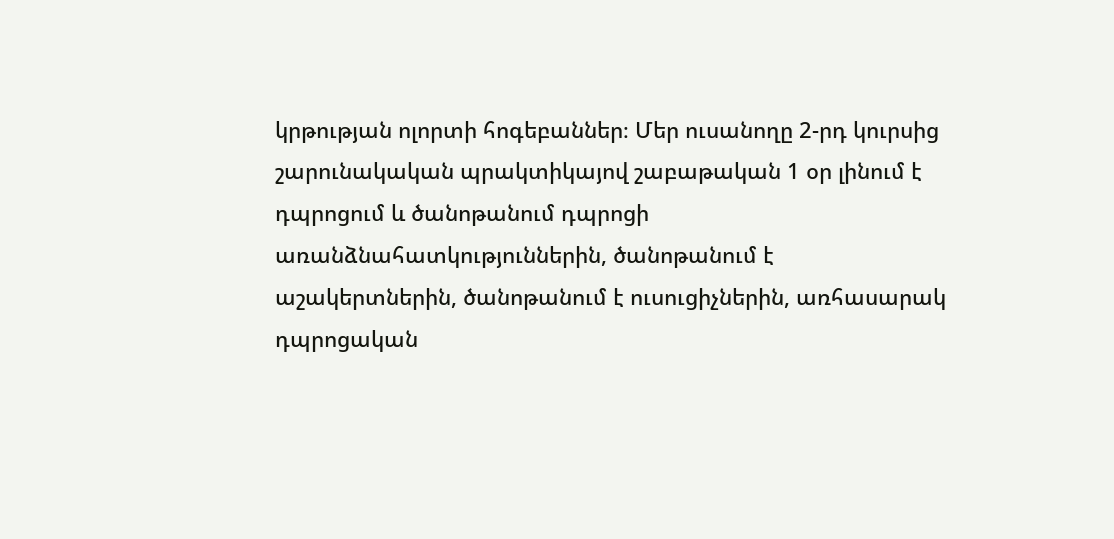կրթության ոլորտի հոգեբաններ։ Մեր ուսանողը 2-րդ կուրսից շարունակական պրակտիկայով շաբաթական 1 օր լինում է դպրոցում և ծանոթանում դպրոցի առանձնահատկություններին, ծանոթանում է աշակերտներին, ծանոթանում է ուսուցիչներին, առհասարակ դպրոցական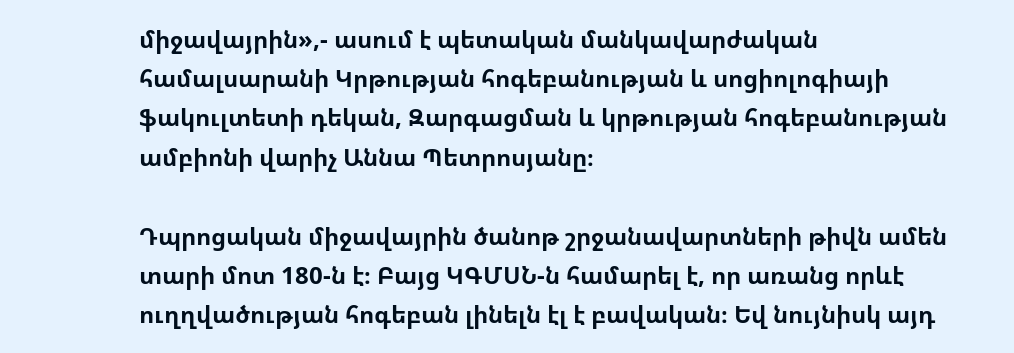միջավայրին»,- ասում է պետական մանկավարժական համալսարանի Կրթության հոգեբանության և սոցիոլոգիայի ֆակուլտետի դեկան, Զարգացման և կրթության հոգեբանության ամբիոնի վարիչ Աննա Պետրոսյանը։

Դպրոցական միջավայրին ծանոթ շրջանավարտների թիվն ամեն տարի մոտ 180-ն է։ Բայց ԿԳՄՍՆ-ն համարել է, որ առանց որևէ ուղղվածության հոգեբան լինելն էլ է բավական։ Եվ նույնիսկ այդ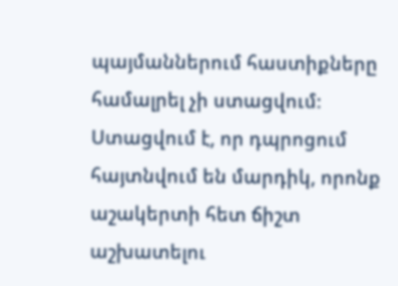պայմաններում հաստիքները համալրել չի ստացվում։ Ստացվում է, որ դպրոցում հայտնվում են մարդիկ, որոնք աշակերտի հետ ճիշտ աշխատելու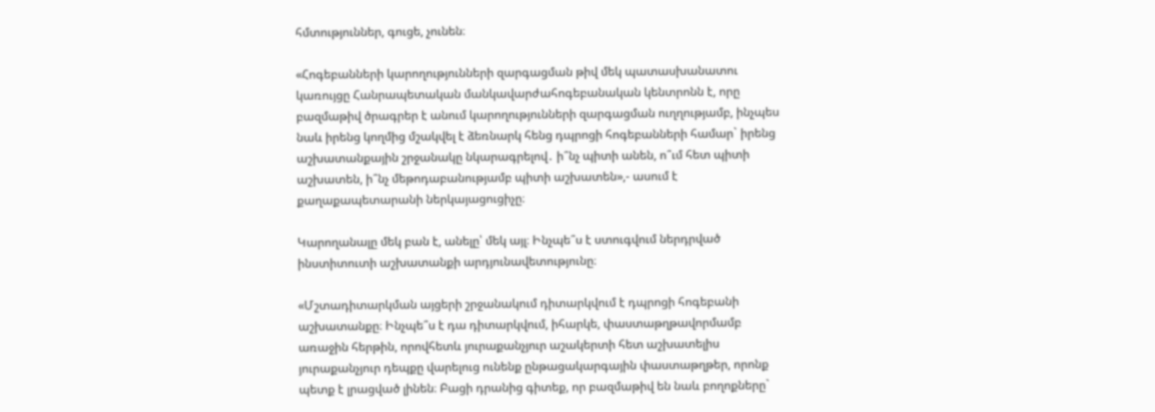հմտություններ, գուցե, չունեն։

«Հոգեբանների կարողությունների զարգացման թիվ մեկ պատասխանատու կառույցը Հանրապետական մանկավարժահոգեբանական կենտրոնն է, որը բազմաթիվ ծրագրեր է անում կարողությունների զարգացման ուղղությամբ, ինչպես նաև իրենց կողմից մշակվել է ձեռնարկ հենց դպրոցի հոգեբանների համար` իրենց աշխատանքային շրջանակը նկարագրելով․ ի՞նչ պիտի անեն, ո՞ւմ հետ պիտի աշխատեն, ի՞նչ մեթոդաբանությամբ պիտի աշխատեն»,- ասում է քաղաքապետարանի ներկայացուցիչը։

Կարողանալը մեկ բան է, անելը՝ մեկ այլ։ Ինչպե՞ս է ստուգվում ներդրված ինստիտուտի աշխատանքի արդյունավետությունը։

«Մշտադիտարկման այցերի շրջանակում դիտարկվում է դպրոցի հոգեբանի աշխատանքը։ Ինչպե՞ս է դա դիտարկվում, իհարկե, փաստաթղթավորմամբ առաջին հերթին, որովհետև յուրաքանչյուր աշակերտի հետ աշխատելիս յուրաքանչյուր դեպքը վարելուց ունենք ընթացակարգային փաստաթղթեր, որոնք պետք է լրացված լինեն։ Բացի դրանից գիտեք, որ բազմաթիվ են նաև բողոքները`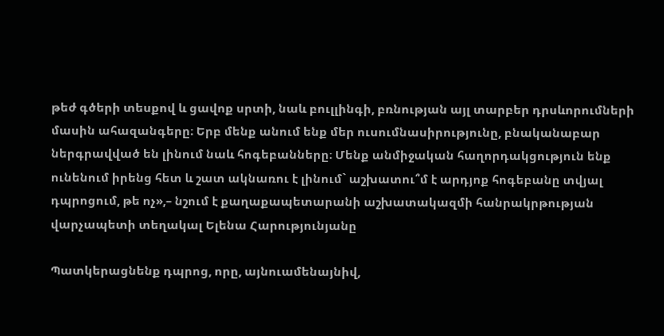թեժ գծերի տեսքով և ցավոք սրտի, նաև բուլլինգի, բռնության այլ տարբեր դրսևորումների մասին ահազանգերը։ Երբ մենք անում ենք մեր ուսումնասիրությունը, բնականաբար ներգրավված են լինում նաև հոգեբանները։ Մենք անմիջական հաղորդակցություն ենք ունենում իրենց հետ և շատ ակնառու է լինում` աշխատու՞մ է արդյոք հոգեբանը տվյալ դպրոցում, թե ոչ»,– նշում է քաղաքապետարանի աշխատակազմի հանրակրթության վարչապետի տեղակալ Ելենա Հարությունյանը

Պատկերացնենք դպրոց, որը, այնուամենայնիվ,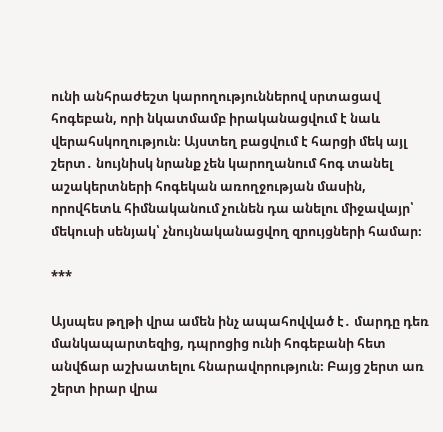ունի անհրաժեշտ կարողություններով սրտացավ հոգեբան, որի նկատմամբ իրականացվում է նաև վերահսկողություն։ Այստեղ բացվում է հարցի մեկ այլ շերտ․ նույնիսկ նրանք չեն կարողանում հոգ տանել աշակերտների հոգեկան առողջության մասին, որովհետև հիմնականում չունեն դա անելու միջավայր՝ մեկուսի սենյակ՝ չնույնականացվող զրույցների համար։

***

Այսպես թղթի վրա ամեն ինչ ապահովված է․ մարդը դեռ մանկապարտեզից, դպրոցից ունի հոգեբանի հետ անվճար աշխատելու հնարավորություն։ Բայց շերտ առ շերտ իրար վրա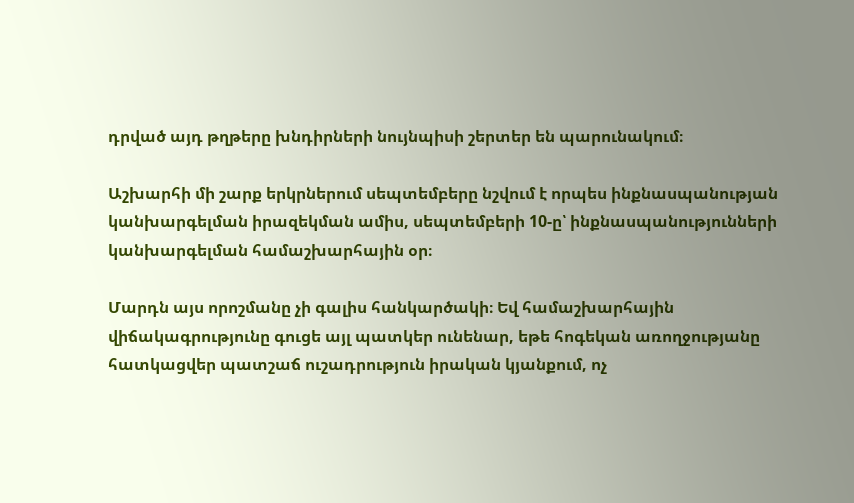դրված այդ թղթերը խնդիրների նույնպիսի շերտեր են պարունակում։

Աշխարհի մի շարք երկրներում սեպտեմբերը նշվում է որպես ինքնասպանության կանխարգելման իրազեկման ամիս, սեպտեմբերի 10-ը՝ ինքնասպանությունների կանխարգելման համաշխարհային օր։

Մարդն այս որոշմանը չի գալիս հանկարծակի։ Եվ համաշխարհային վիճակագրությունը գուցե այլ պատկեր ունենար, եթե հոգեկան առողջությանը հատկացվեր պատշաճ ուշադրություն իրական կյանքում, ոչ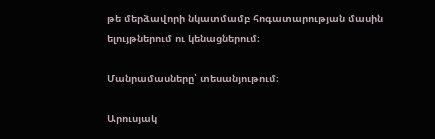թե մերձավորի նկատմամբ հոգատարության մասին ելույթներում ու կենացներում։

Մանրամասները՝ տեսանյութում։

Արուսյակ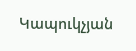Կապուկչյան